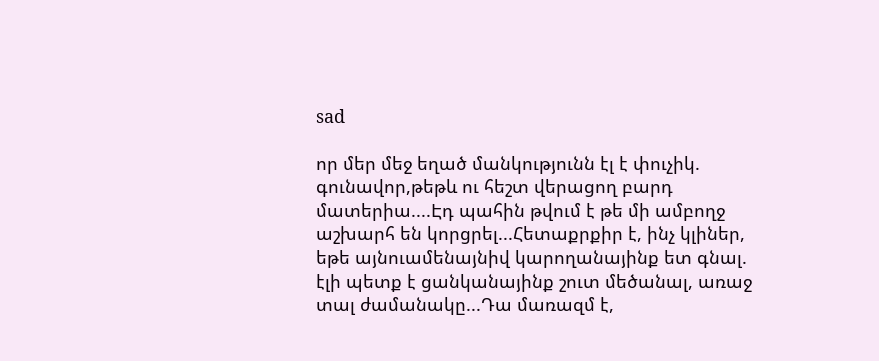sad

որ մեր մեջ եղած մանկությունն էլ է փուչիկ. գունավոր,թեթև ու հեշտ վերացող բարդ մատերիա....Էդ պահին թվում է թե մի ամբողջ աշխարհ են կորցրել...Հետաքրքիր է, ինչ կլիներ, եթե այնուամենայնիվ կարողանայինք ետ գնալ. էլի պետք է ցանկանայինք շուտ մեծանալ, առաջ տալ ժամանակը...Դա մառազմ է,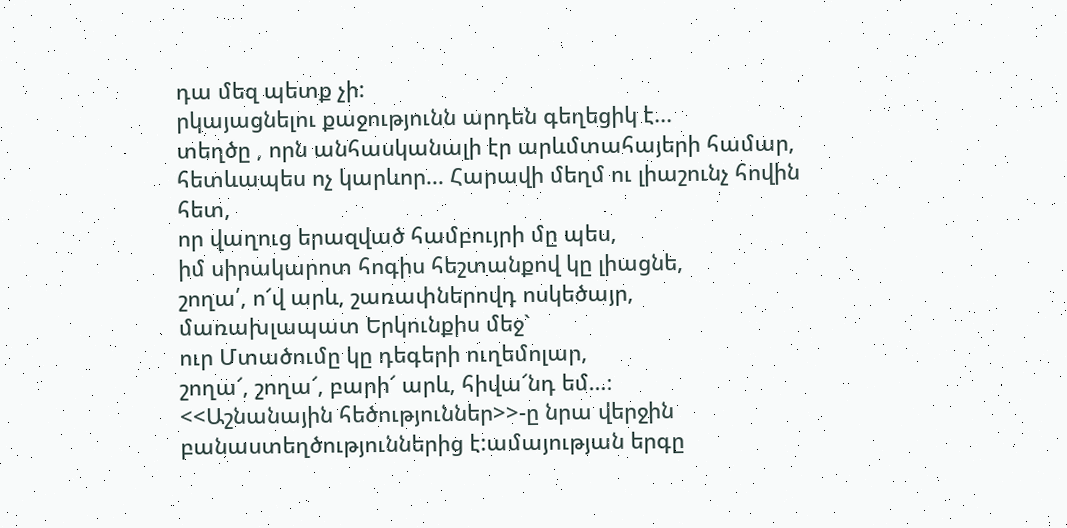դա մեզ պետք չի:
րկայացնելու քաջությունն արդեն գեղեցիկ է...
տեղծը , որն անհասկանալի էր արևմտահայերի համար, հետևապես ոչ կարևոր... Հարավի մեղմ ու լիաշունչ հովին հետ,
որ վաղուց երազված համբույրի մը պես,
իմ սիրակարոտ հոգիս հեշտանքով կը լիացնե,
շողա՛, ո՜վ արև, շառափներովդ ոսկեծայր,
մառախլապատ Երկունքիս մեջ`
ուր Մտածումը կը դեգերի ուղեմոլար,
շողա՜, շողա՜, բարի՜ արև, հիվա՜նդ եմ…։
<<Աշնանային հեծություններ>>-ը նրա վերջին բանաստեղծություններից է:ամայության երգը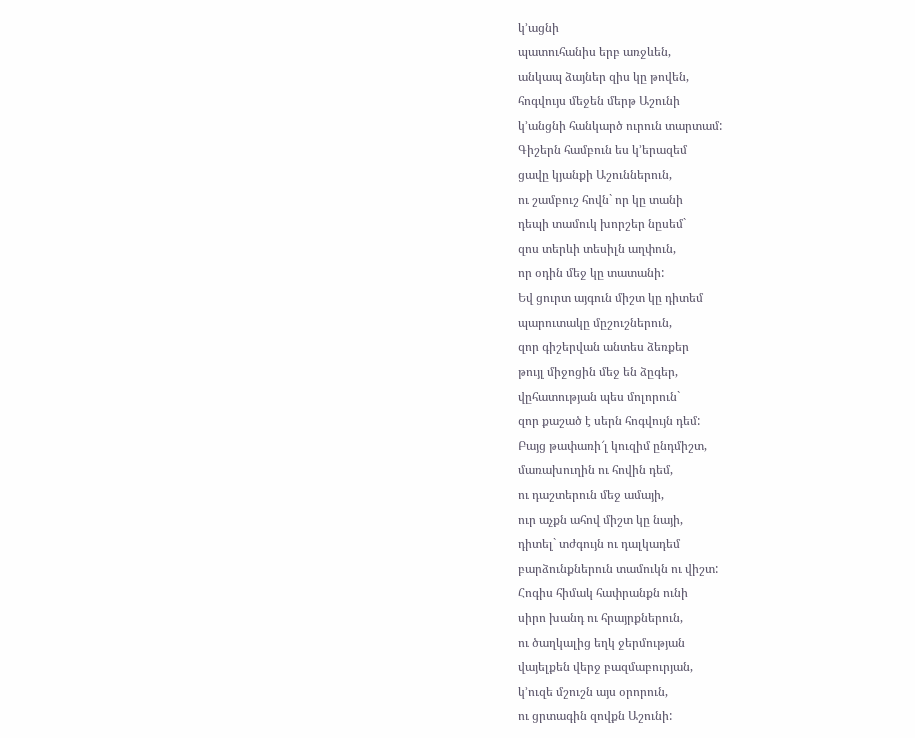կ’ացնի
պատուհանիս երբ առջևեն,
անկապ ձայներ զիս կը թովեն,
հոգվույս մեջեն մերթ Աշունի
կ’անցնի հանկարծ ուրուն տարտամ:
Գիշերն համբուն ես կ’երազեմ
ցավը կյանքի Աշուններուն,
ու շամբուշ հովն` որ կը տանի
դեպի տամուկ խորշեր նըսեմ`
զոս տերևի տեսիլն աղփուն,
որ օդին մեջ կը տատանի:
Եվ ցուրտ այգուն միշտ կը դիտեմ
պարուտակը մըշուշներուն,
զոր գիշերվան անտես ձեռքեր
թույլ միջոցին մեջ են ձըգեր,
վըհատության պես մոլորուն`
զոր քաշած է սերն հոգվույն դեմ:
Բայց թափառի՜լ կուզիմ ընդմիշտ,
մառախուղին ու հովին դեմ,
ու դաշտերուն մեջ ամայի,
ուր աչքն ահով միշտ կը նայի,
դիտել` տժգույն ու դալկադեմ
բարձունքներուն տամուկն ու վիշտ:
Հոգիս հիմակ հափրանքն ունի
սիրո խանդ ու հրայրքներուն,
ու ծաղկալից եղկ ջերմության
վայելքեն վերջ բազմաբուրյան,
կ’ուզե մշուշն այս օրորուն,
ու ցրտագին զովքն Աշունի: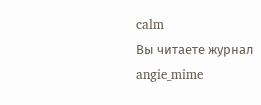calm
Вы читаете журнал
angie_mime